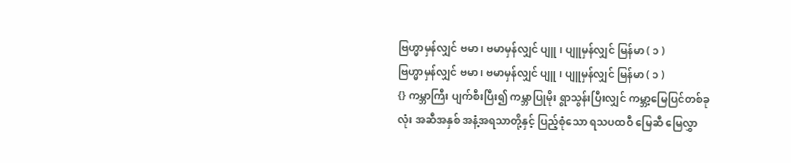ဗြဟ္မာမှန်လျှင် ဗမာ ၊ ဗမာမှန်လျှင် ပျူ ၊ ပျူမှန်လျှင် မြန်မာ ( ၁ )
ဗြဟ္မာမှန်လျှင် ဗမာ ၊ ဗမာမှန်လျှင် ပျူ ၊ ပျူမှန်လျှင် မြန်မာ ( ၁ )
{} ကမ္ဘာကြီး ပျက်စီးပြီး၍ ကမ္ဘာပြုမိုး ရွာသွန်းပြီးလျှင် ကမ္ဘာ့မြေပြင်တစ်ခုလုံး အဆီအနှစ် အနံ့အရသာတို့နှင့် ပြည့်စုံသော ရသပထဝီ မြေဆီ မြေလွှာ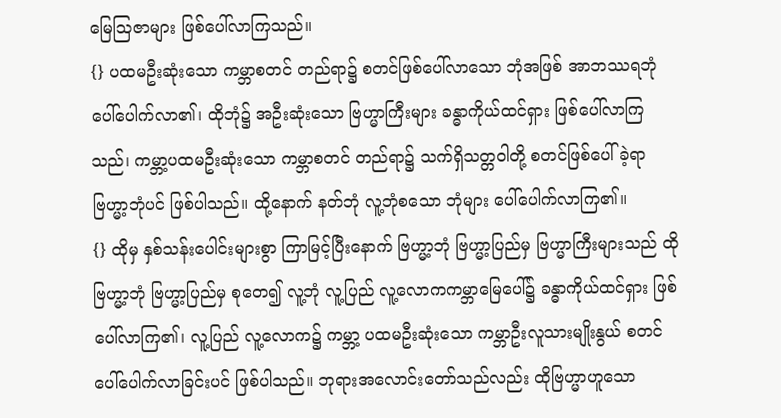မြေဩဇာများ ဖြစ်ပေါ်လာကြသည်။
{} ပထမဦးဆုံးသော ကမ္ဘာစတင် တည်ရာ၌ စတင်ဖြစ်ပေါ်လာသော ဘုံအဖြစ် အာဘဿရဘုံ ပေါ်ပေါက်လာ၏၊ ထိုဘုံ၌ အဦးဆုံးသော ဗြဟ္မာကြီးများ ခန္ဓာကိုယ်ထင်ရှား ဖြစ်ပေါ်လာကြသည်၊ ကမ္ဘာ့ပထမဦးဆုံးသော ကမ္ဘာစတင် တည်ရာ၌ သက်ရှိသတ္တဝါတို့ စတင်ဖြစ်ပေါ်ခဲ့ရာ ဗြဟ္မာ့ဘုံပင် ဖြစ်ပါသည်။ ထို့နောက် နတ်ဘုံ လူ့ဘုံစသော ဘုံများ ပေါ်ပေါက်လာကြ၏။
{} ထိုမှ နှစ်သန်းပေါင်းများစွာ ကြာမြင့်ပြီးနောက် ဗြဟ္မာ့ဘုံ ဗြဟ္မာ့ပြည်မှ ဗြဟ္မာကြီးများသည် ထိုဗြဟ္မာ့ဘုံ ဗြဟ္မာ့ပြည်မှ စုတေ၍ လူ့ဘုံ လူ့ပြည် လူ့လောကကမ္ဘာမြေပေါ်၌ ခန္ဓာကိုယ်ထင်ရှား ဖြစ်ပေါ်လာကြ၏၊ လူ့ပြည် လူ့လောက၌ ကမ္ဘာ့ ပထမဦးဆုံးသော ကမ္ဘာဦးလူသားမျိုးနွယ် စတင်ပေါ်ပေါက်လာခြင်းပင် ဖြစ်ပါသည်။ ဘုရားအလောင်းတော်သည်လည်း ထိုဗြဟ္မာဟူသော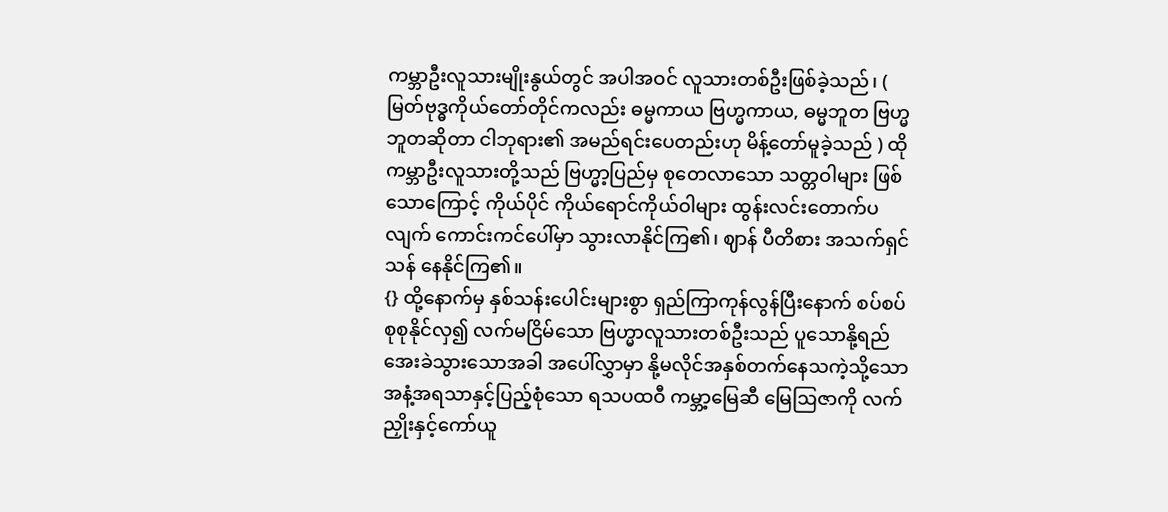ကမ္ဘာဦးလူသားမျိုးနွယ်တွင် အပါအဝင် လူသားတစ်ဦးဖြစ်ခဲ့သည်၊ ( မြတ်ဗုဒ္ဓကိုယ်တော်တိုင်ကလည်း ဓမ္မကာယ ဗြဟ္မကာယ, ဓမ္မဘူတ ဗြဟ္မဘူတဆိုတာ ငါဘုရား၏ အမည်ရင်းပေတည်းဟု မိန့်တော်မူခဲ့သည် ) ထိုကမ္ဘာဦးလူသားတို့သည် ဗြဟ္မာ့ပြည်မှ စုတေလာသော သတ္တဝါများ ဖြစ်သောကြောင့် ကိုယ်ပိုင် ကိုယ်ရောင်ကိုယ်ဝါများ ထွန်းလင်းတောက်ပလျက် ကောင်းကင်ပေါ်မှာ သွားလာနိုင်ကြ၏၊ ဈာန် ပီတိစား အသက်ရှင်သန် နေနိုင်ကြ၏။
{} ထို့နောက်မှ နှစ်သန်းပေါင်းများစွာ ရှည်ကြာကုန်လွန်ပြီးနောက် စပ်စပ်စုစုနိုင်လှ၍ လက်မငြိမ်သော ဗြဟ္မာလူသားတစ်ဦးသည် ပူသောနို့ရည် အေးခဲသွားသောအခါ အပေါ်လွှာမှာ နို့မလိုင်အနှစ်တက်နေသကဲ့သို့သော အနံ့အရသာနှင့်ပြည့်စုံသော ရသပထဝီ ကမ္ဘာ့မြေဆီ မြေဩဇာကို လက်ညှိုးနှင့်ကော်ယူ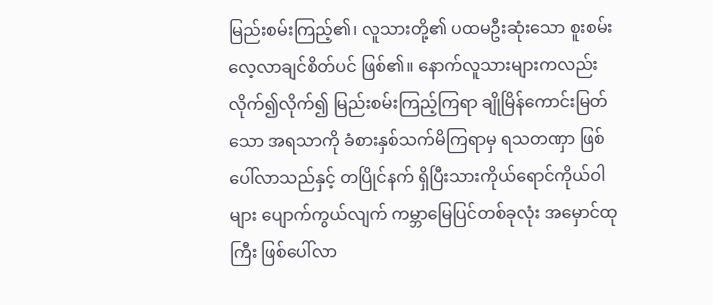မြည်းစမ်းကြည့်၏၊ လူသားတို့၏ ပထမဦးဆုံးသော စူးစမ်းလေ့လာချင်စိတ်ပင် ဖြစ်၏။ နောက်လူသားများကလည်း လိုက်၍လိုက်၍ မြည်းစမ်းကြည့်ကြရာ ချိုမြိန်ကောင်းမြတ်သော အရသာကို ခံစားနှစ်သက်မိကြရာမှ ရသတဏှာ ဖြစ်ပေါ်လာသည်နှင့် တပြိုင်နက် ရှိပြီးသားကိုယ်ရောင်ကိုယ်ဝါများ ပျောက်ကွယ်လျက် ကမ္ဘာမြေပြင်တစ်ခုလုံး အမှောင်ထုကြီး ဖြစ်ပေါ်လာ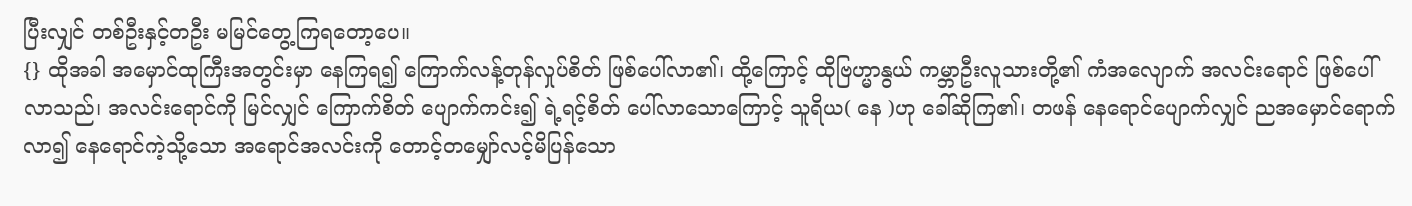ပြီးလျှင် တစ်ဦးနှင့်တဦး မမြင်တွေ့ကြရတော့ပေ။
{} ထိုအခါ အမှောင်ထုကြီးအတွင်းမှာ နေကြရ၍ ကြောက်လန့်တုန်လှုပ်စိတ် ဖြစ်ပေါ်လာ၏၊ ထို့ကြောင့် ထိုဗြဟ္မာနွယ် ကမ္ဘာဦးလူသားတို့၏ ကံအလျောက် အလင်းရောင် ဖြစ်ပေါ်လာသည်၊ အလင်းရောင်ကို မြင်လျှင် ကြောက်စိတ် ပျောက်ကင်း၍ ရဲ့ရင့်စိတ် ပေါ်လာသောကြောင့် သူရိယ( နေ )ဟု ခေါ်ဆိုကြ၏၊ တဖန် နေရောင်ပျောက်လျှင် ညအမှောင်ရောက်လာ၍ နေရောင်ကဲ့သို့သော အရောင်အလင်းကို တောင့်တမျှော်လင့်မိပြန်သော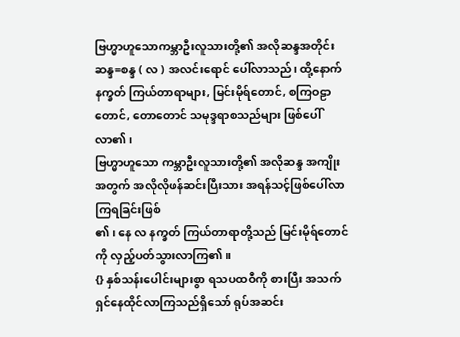ဗြဟ္မာဟူသောကမ္ဘာဦးလူသားတို့၏ အလိုဆန္ဒအတိုင်း ဆန္ဒ=စန္ဒ ( လ ) အလင်းရောင် ပေါ်လာသည်၊ ထို့နောက် နက္ခတ် ကြယ်တာရာများ, မြင်းမိုရ်တောင်, စကြဝဠာတောင်, တောတောင် သမုဒ္ဒရာစသည်များ ဖြစ်ပေါ်လာ၏၊
ဗြဟ္မာဟူသော ကမ္ဘာဦးလူသားတို့၏ အလိုဆန္ဒ အကျိုးအတွက် အလိုလိုဖန်ဆင်းပြီးသား အရန်သင့်ဖြစ်ပေါ်လာကြရခြင်းဖြစ်
၏၊ နေ လ နက္ခတ် ကြယ်တာရာတို့သည် မြင်းမိုရ်တောင်ကို လှည့်ပတ်သွားလာကြ၏။
{} နှစ်သန်းပေါင်းများစွာ ရသပထဝီကို စားပြီး အသက်ရှင်နေထိုင်လာကြသည်ရှိသော် ရုပ်အဆင်း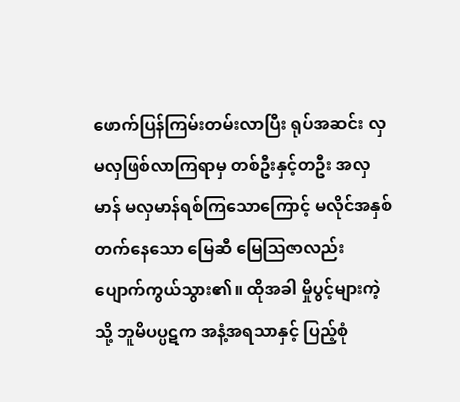ဖောက်ပြန်ကြမ်းတမ်းလာပြီး ရုပ်အဆင်း လှ မလှဖြစ်လာကြရာမှ တစ်ဦးနှင့်တဦး အလှမာန် မလှမာန်ရစ်ကြသောကြောင့် မလိုင်အနှစ်တက်နေသော မြေဆီ မြေဩဇာလည်း ပျောက်ကွယ်သွား၏။ ထိုအခါ မှိုပွင့်များကဲ့သို့ ဘူမိပပ္ပဋက အနံ့အရသာနှင့် ပြည့်စုံ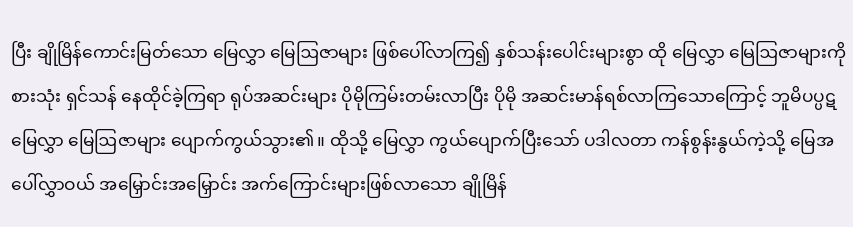ပြီး ချိုမြိန်ကောင်းမြတ်သော မြေလွှာ မြေဩဇာများ ဖြစ်ပေါ်လာကြ၍ နှစ်သန်းပေါင်းများစွာ ထို မြေလွှာ မြေဩဇာများကို စားသုံး ရှင်သန် နေထိုင်ခဲ့ကြရာ ရုပ်အဆင်းများ ပိုမိုကြမ်းတမ်းလာပြီး ပိုမို အဆင်းမာန်ရစ်လာကြသောကြောင့် ဘူမိပပ္ပဋ မြေလွှာ မြေဩဇာများ ပျောက်ကွယ်သွား၏။ ထိုသို့ မြေလွှာ ကွယ်ပျောက်ပြီးသော် ပဒါလတာ ကန်စွန်းနွယ်ကဲ့သို့ မြေအပေါ်လွှာဝယ် အမြှောင်းအမြှောင်း အက်ကြောင်းများဖြစ်လာသော ချိုမြိန်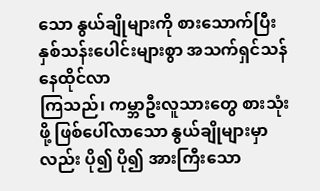သော နွယ်ချိုများကို စားသောက်ပြီး နှစ်သန်းပေါင်းများစွာ အသက်ရှင်သန် နေထိုင်လာ
ကြသည်၊ ကမ္ဘာဦးလူသားတွေ စားသုံးဖို့ ဖြစ်ပေါ်လာသော နွယ်ချိုများမှာလည်း ပို၍ ပို၍ အားကြီးသော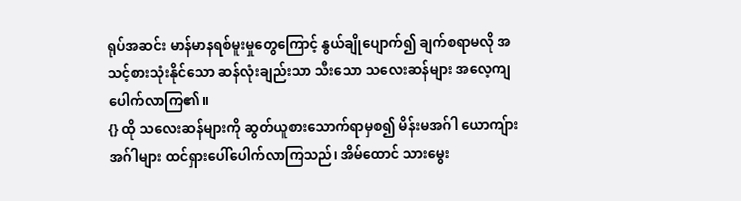ရုပ်အဆင်း မာန်မာနရစ်မူးမှုတွေကြောင့် နွယ်ချိုပျောက်၍ ချက်စရာမလို အသင့်စားသုံးနိုင်သော ဆန်လုံးချည်းသာ သီးသော သလေးဆန်များ အလေ့ကျ ပေါက်လာကြ၏။
{} ထို သလေးဆန်များကို ဆွတ်ယူစားသောက်ရာမှစ၍ မိန်းမအဂ်ါ ယောကျ်ားအဂ်ါများ ထင်ရှားပေါ်ပေါက်လာကြသည်၊ အိမ်ထောင် သားမွေး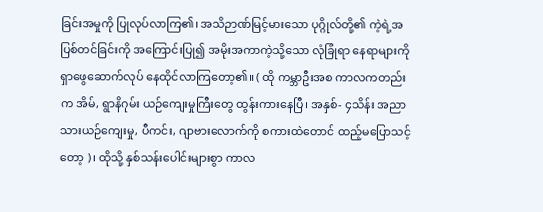ခြင်းအမှုကို ပြုလုပ်လာကြ၏၊ အသိဉာဏ်မြင့်မားသော ပုဂ္ဂိုလ်တို့၏ ကဲ့ရဲ့အပြစ်တင်ခြင်းကို အကြောင်းပြု၍ အမိုးအကာကဲ့သို့သော လုံခြုံရာ နေရာများကို ရှာဖွေဆောက်လုပ် နေထိုင်လာကြတော့၏။ ( ထို ကမ္ဘာဦးအစ ကာလကတည်းက အိမ်, ရွာနိဂုမ်း ယဉ်ကျေးမှုကြီးတွေ ထွန်းကားနေပြီ၊ အနှစ်- ၄သိန်း အညာသားယဉ်ကျေးမှု, ပီကင်း, ဂျာဗားလောက်ကို စကားထဲတောင် ထည့်မပြောသင့်တော့ )၊ ထိုသို့ နှစ်သန်းပေါင်းများစွာ ကာလ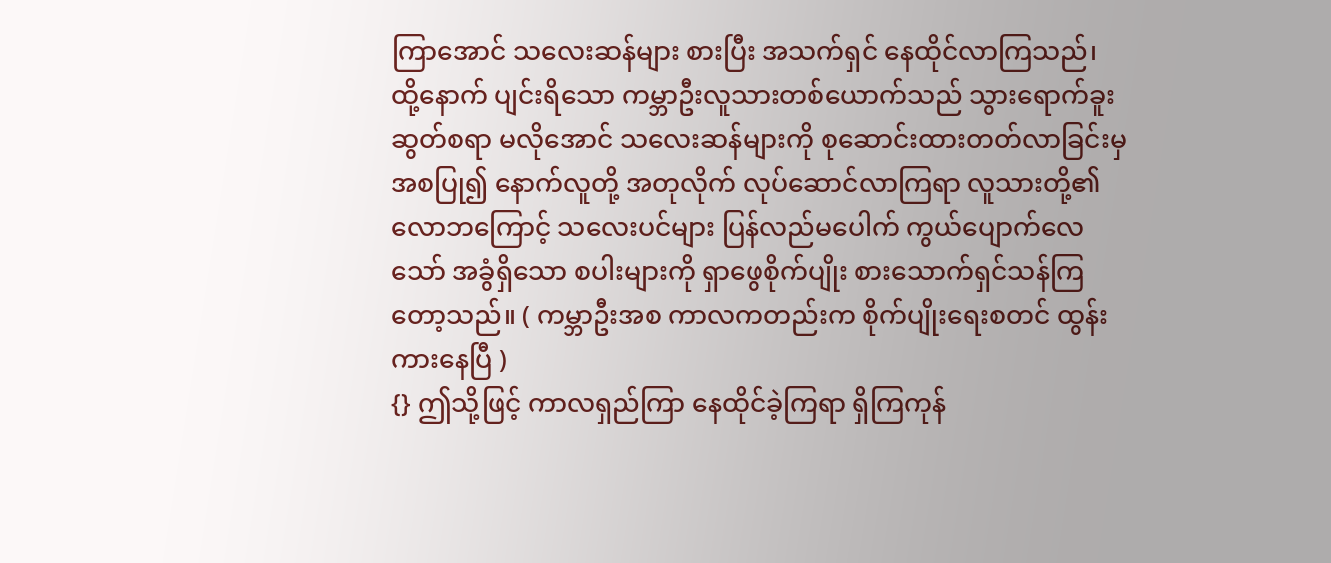ကြာအောင် သလေးဆန်များ စားပြီး အသက်ရှင် နေထိုင်လာကြသည်၊ ထို့နောက် ပျင်းရိသော ကမ္ဘာဦးလူသားတစ်ယောက်သည် သွားရောက်ခူးဆွတ်စရာ မလိုအောင် သလေးဆန်များကို စုဆောင်းထားတတ်လာခြင်းမှ အစပြု၍ နောက်လူတို့ အတုလိုက် လုပ်ဆောင်လာကြရာ လူသားတို့၏ လောဘကြောင့် သလေးပင်များ ပြန်လည်မပေါက် ကွယ်ပျောက်လေသော် အခွံရှိသော စပါးများကို ရှာဖွေစိုက်ပျိုး စားသောက်ရှင်သန်ကြတော့သည်။ ( ကမ္ဘာဦးအစ ကာလကတည်းက စိုက်ပျိုးရေးစတင် ထွန်းကားနေပြီ )
{} ဤသို့ဖြင့် ကာလရှည်ကြာ နေထိုင်ခဲ့ကြရာ ရှိကြကုန်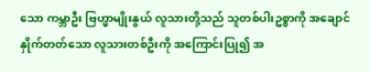သော ကမ္ဘာဦး ဗြဟ္မာမျိုးနွယ် လူသားတို့သည် သူတစ်ပါးဥစ္စာကို အချောင်နှိုက်တတ်သော လူသားတစ်ဦးကို အကြောင်းပြု၍ အ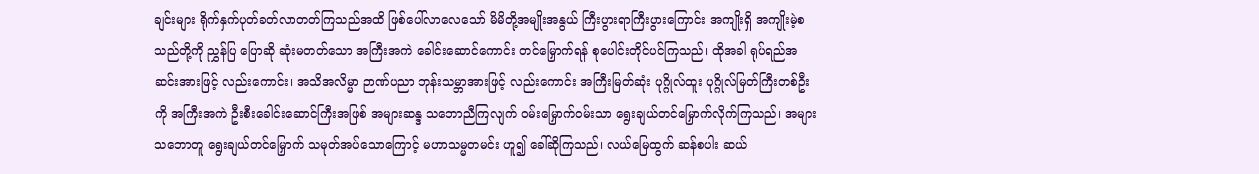ချင်းများ ရိုက်နှက်ပုတ်ခတ်လာတတ်ကြသည်အထိ ဖြစ်ပေါ်လာလေသော် မိမိတို့အမျိုးအနွယ် ကြီးပွားရာကြီးပွားကြောင်း အကျိုးရှိ အကျိုးမဲ့စသည်တို့ကို ညွှန်ပြ ပြောဆို ဆုံးမတတ်သော အကြီးအကဲ ခေါင်းဆောင်ကောင်း တင်မြှောက်ရန် စုပေါင်းတိုင်ပင်ကြသည်၊ ထိုအခါ ရုပ်ရည်အဆင်းအားဖြင့် လည်းကောင်း၊ အသိအလိမ္မာ ဉာဏ်ပညာ ဘုန်းသမ္ဘာအားဖြင့် လည်းကောင်း အကြီးမြတ်ဆုံး ပုဂ္ဂိုလ်ထူး ပုဂ္ဂိုလ်မြတ်ကြီးတစ်ဦးကို အကြီးအကဲ ဦးစီးခေါင်းဆောင်ကြီးအဖြစ် အများဆန္ဒ သဘောညီကြလျက် ဝမ်းမြှောက်ဝမ်းသာ ရွေးချယ်တင်မြှောက်လိုက်ကြသည်၊ အများသဘောတူ ရွေးချယ်တင်မြှောက် သမုတ်အပ်သောကြောင့် မဟာသမ္မတမင်း ဟူ၍ ခေါ်ဆိုကြသည်၊ လယ်မြေထွက် ဆန်စပါး ဆယ်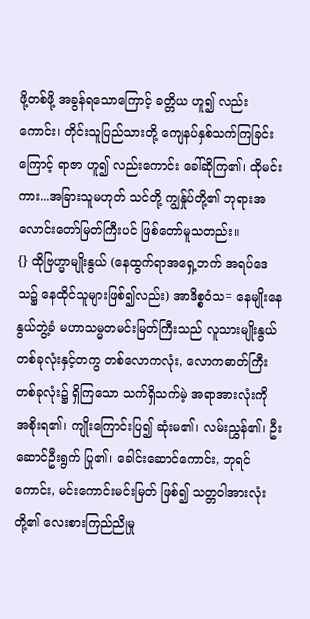ဖို့တစ်ဖို့ အခွန်ရသောကြောင့် ခတ္တိယ ဟူ၍ လည်းကောင်း၊ တိုင်းသူပြည်သားတို့ ကျေနပ်နှစ်သက်ကြခြင်းကြောင့် ရာဇာ ဟူ၍ လည်းကောင်း ခေါ်ဆိုကြ၏၊ ထိုမင်းကား...အခြားသူမဟုတ် သင်တို့ ကျွနှ်ုပ်တို့၏ ဘုရားအလောင်းတော်မြတ်ကြီးပင် ဖြစ်တော်မူသတည်း။
{} ထိုဗြဟ္မာမျိုးနွယ် (နေထွက်ရာအရှေ့ဘက် အရပ်ဒေသ၌ နေထိုင်သူများဖြစ်၍လည်း) အာဒိစ္စဝံသ= နေမျိုးနေနွယ်ဘွဲ့ခံ မဟာသမ္မတမင်းမြတ်ကြီးသည် လူသားမျိုးနွယ်တစ်ခုလုံးနှင့်တကွ တစ်လောကလုံး, လောကဓာတ်ကြီးတစ်ခုလုံး၌ ရှိကြသော သက်ရှိသက်မဲ့ အရာအားလုံးကို အစိုးရ၏၊ ကျိုးကြောင်းပြ၍ ဆုံးမ၏၊ လမ်းညွှန်၏၊ ဦးဆောင်ဦးရွက် ပြု၏၊ ခေါင်းဆောင်ကောင်း, ဘုရင်ကောင်း, မင်းကောင်းမင်းမြတ် ဖြစ်၍ သတ္တဝါအားလုံးတို့၏ လေးစားကြည်ညိုမှု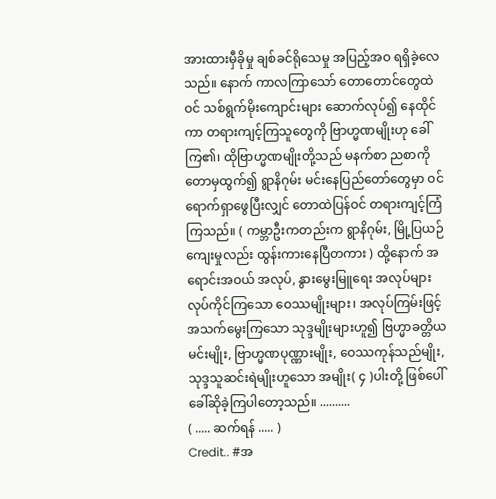အားထားမှီခိုမှု ချစ်ခင်ရိုသေမှု အပြည့်အဝ ရရှိခဲ့လေသည်။ နောက် ကာလကြာသော် တောတောင်တွေထဲဝင် သစ်ရွက်မိုးကျောင်းများ ဆောက်လုပ်၍ နေထိုင်ကာ တရားကျင့်ကြသူတွေကို ဗြာဟ္မဏမျိုးဟု ခေါ်ကြ၏၊ ထိုဗြာဟ္မဏမျိုးတို့သည် မနက်စာ ညစာကို တောမှထွက်၍ ရွာနိဂုမ်း မင်းနေပြည်တော်တွေမှာ ဝင်ရောက်ရှာဖွေပြီးလျှင် တောထဲပြန်ဝင် တရားကျင့်ကြံကြသည်။ ( ကမ္ဘာဦးကတည်းက ရွာနိဂုမ်း, မြို့ပြယဉ်ကျေးမှုလည်း ထွန်းကားနေပြီတကား ) ထို့နောက် အရောင်းအဝယ် အလုပ်, နွားမွေးမြူရေး အလုပ်များ လုပ်ကိုင်ကြသော ဝေဿမျိုးများ၊ အလုပ်ကြမ်းဖြင့် အသက်မွေးကြသော သုဒ္ဒမျိုးများဟူ၍ ဗြဟ္မာခတ္တိယမင်းမျိုး, ဗြာဟ္မဏပုဏ္ဏားမျိုး, ဝေဿကုန်သည်မျိုး, သုဒ္ဒသူဆင်းရဲမျိုးဟူသော အမျိုး( ၄ )ပါးတို့ ဖြစ်ပေါ် ခေါ်ဆိုခဲ့ကြပါတော့သည်။ ..........
( ..... ဆက်ရန် ..... )
Credit.. #အ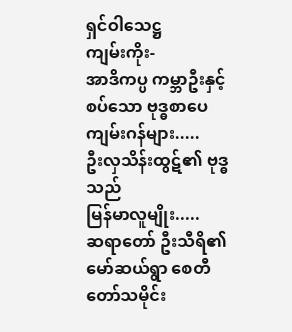ရှင်ဝါသေဋ္ဌ
ကျမ်းကိုး-
အာဒိကပ္ပ ကမ္ဘာဦးနှင့်စပ်သော ဗုဒ္ဓစာပေ
ကျမ်းဂန်များ.....
ဦးလှသိန်းထွဋ်၏ ဗုဒ္ဓသည်
မြန်မာလူမျိုး.....
ဆရာတော် ဦးသီရိ၏ မော်ဆယ်ရွာ စေတီတော်သမိုင်း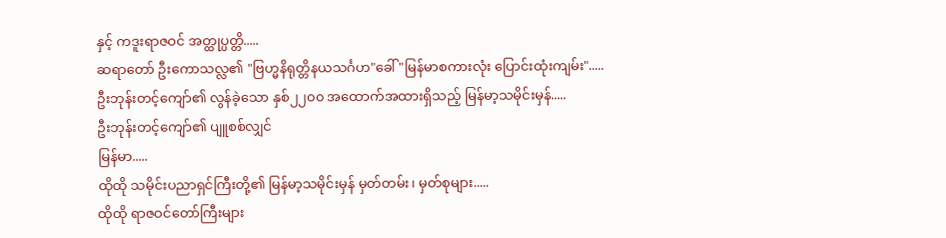နှင့် ကဒူးရာဇဝင် အတ္ထုပ္ပတ္တိ.....
ဆရာတော် ဦးကောသလ္လ၏ "ဗြဟ္မနိရုတ္တိနယသင်္ဂဟ"ခေါ် "မြန်မာစကားလုံး ပြောင်းထုံးကျမ်း".....
ဦးဘုန်းတင့်ကျော်၏ လွန်ခဲ့သော နှစ်၂၂၀၀ အထောက်အထားရှိသည့် မြန်မာ့သမိုင်းမှန်.....
ဦးဘုန်းတင့်ကျော်၏ ပျူစစ်လျှင်
မြန်မာ.....
ထိုထို သမိုင်းပညာရှင်ကြီးတို့၏ မြန်မာ့သမိုင်းမှန် မှတ်တမ်း၊ မှတ်စုများ.....
ထိုထို ရာဇဝင်တော်ကြီးများ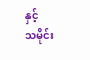နှင့်
သမိုင်း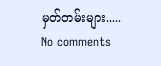မှတ်တမ်းများ.....
No comments